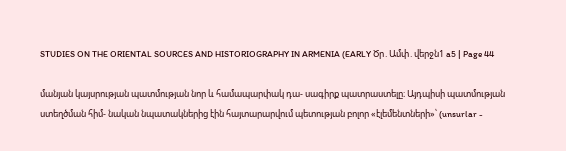STUDIES ON THE ORIENTAL SOURCES AND HISTORIOGRAPHY IN ARMENIA (EARLY Ծր․Ամփ․վերջն1 a5 | Page 44

մանյան կայսրության պատմության նոր և համապարփակ դա- սագիրք պատրաստելը։ Այդպիսի պատմության ստեղծման հիմ- նական նպատակներից էին հայտարարվում պետության բոլոր «էլեմենտների»՝ (unsurlar -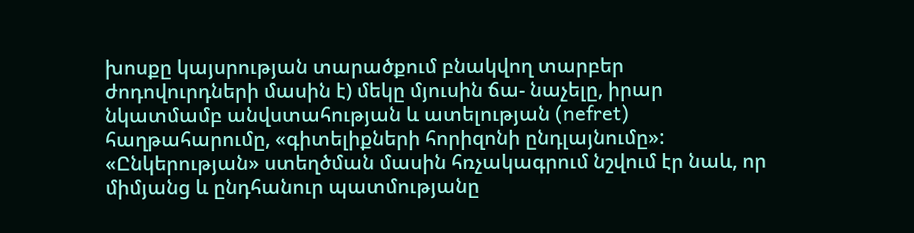խոսքը կայսրության տարածքում բնակվող տարբեր ժոդովուրդների մասին է) մեկը մյուսին ճա- նաչելը, իրար նկատմամբ անվստահության և ատելության (nefret) հաղթահարումը, «գիտելիքների հորիզոնի ընդլայնումը»: «Ընկերության» ստեղծման մասին հռչակագրում նշվում էր նաև, որ միմյանց և ընդհանուր պատմությանը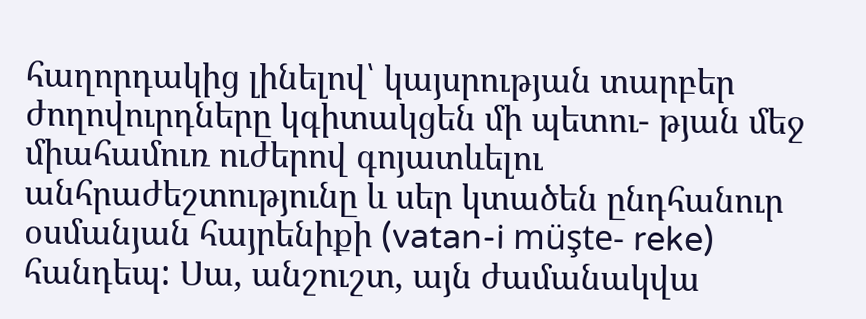հաղորդակից լինելով՝ կայսրության տարբեր ժողովուրդները կգիտակցեն մի պետու- թյան մեջ միահամուռ ուժերով գոյատևելու անհրաժեշտությունը և սեր կտածեն ընդհանուր օսմանյան հայրենիքի (vatan-i müşte- reke) հանդեպ: Սա, անշուշտ, այն ժամանակվա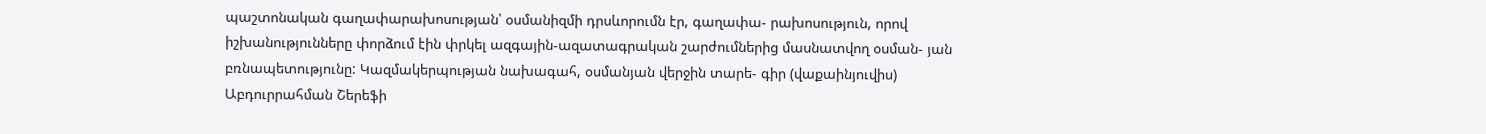պաշտոնական գաղափարախոսության՝ օսմանիզմի դրսևորումն էր, գաղափա- րախոսություն, որով իշխանությունները փորձում էին փրկել ազգային-ազատագրական շարժումներից մասնատվող օսման- յան բռնապետությունը: Կազմակերպության նախագահ, օսմանյան վերջին տարե- գիր (վաքաինյուվիս) Աբդուրրահման Շերեֆի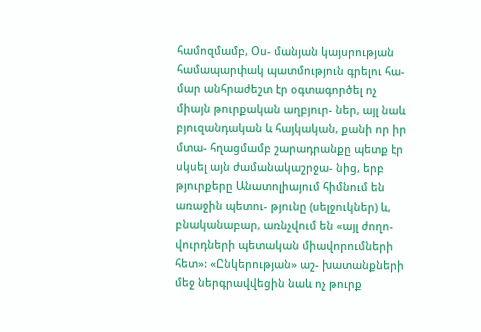համոզմամբ, Օս- մանյան կայսրության համապարփակ պատմություն գրելու հա- մար անհրաժեշտ էր օգտագործել ոչ միայն թուրքական աղբյուր- ներ, այլ նաև բյուզանդական և հայկական, քանի որ իր մտա- հղացմամբ շարադրանքը պետք էր սկսել այն ժամանակաշրջա- նից, երբ թյուրքերը Անատոլիայում հիմնում են առաջին պետու- թյունը (սելջուկներ) և, բնականաբար, առնչվում են «այլ ժողո- վուրդների պետական միավորումների հետ»: «Ընկերության» աշ- խատանքների մեջ ներգրավվեցին նաև ոչ թուրք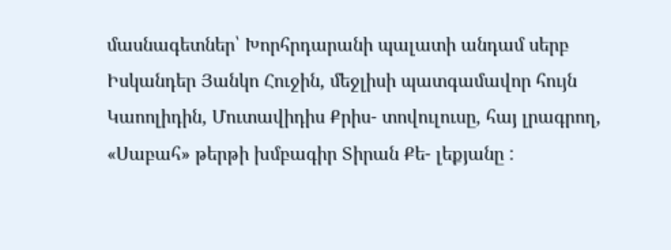մասնագետներ՝ Խորհրդարանի պալատի անդամ սերբ Իսկանդեր Յանկո Հուջին, մեջլիսի պատգամավոր հույն Կաոոլիդին, Մուտավիդիս Քրիս- տովուլուսը, հայ լրագրող, «Սաբահ» թերթի խմբագիր Տիրան Քե- լեքյանը :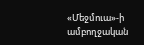«Մեջմուա»-ի ամբողջական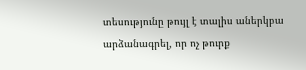տեսությունը թույլ է տալիս աներկբա արձանագրել, որ ոչ թուրք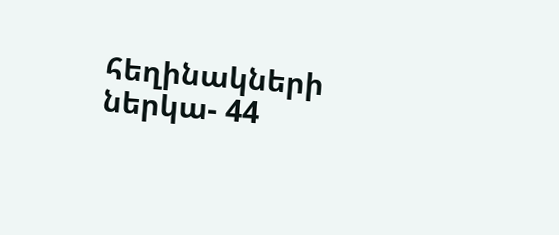հեղինակների ներկա- 44